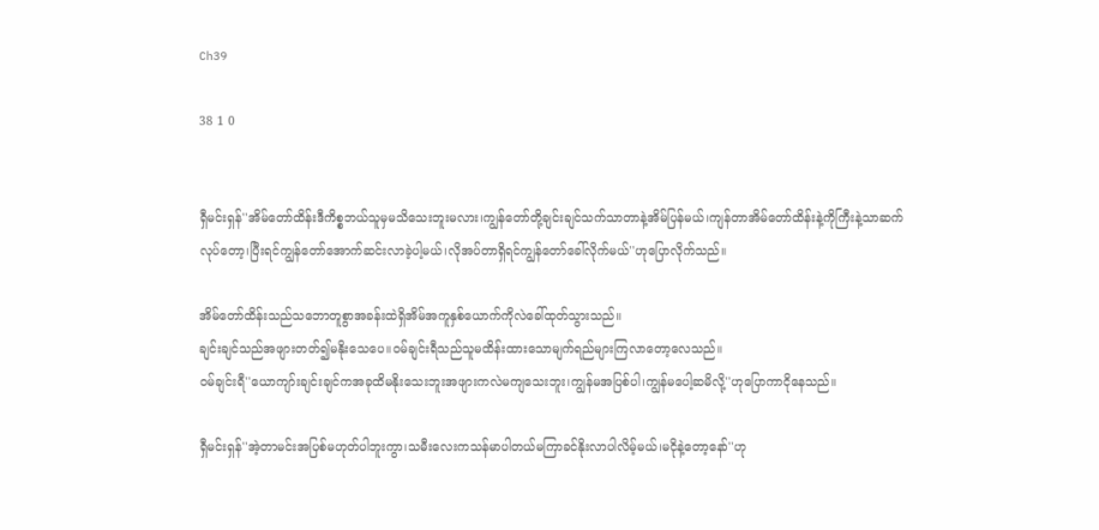Ch39

38 1 0


ရှီမင်းရှန်''အိမ်တော်ထိန်းဒီကိစ္စဘယ်သူမှမသိသေးဘူးမလား၊ကျွန်တော်တို့ချင်းချင်သက်သာတာနဲ့အိမ်ပြန်မယ်၊ကျန်တာအိမ်တော်ထိန်းနဲ့ကိုကြီးနဲ့သာဆက်လုပ်တော့၊ပြီးရင်ကျွန်တော်အောက်ဆင်းလာခဲ့ပါ့မယ်၊လိုအပ်တာရှိရင်ကျွန်တော်ခေါ်လိုက်မယ်''ဟုပြောလိုက်သည်။

အိမ်တော်ထိန်းသည်သဘောတူစွာအခန်းထဲရှိအိမ်အကူနှစ်ယောက်ကိုလဲခေါ်ထုတ်သွားသည်။
ချင်းချင်သည်အဖျားတတ်၍မနိုးသေပေ။ဝမ်ချင်းရီသည်သူမထိန်းထားသောမျက်ရည်များကြလာတော့လေသည်။
ဝမ်ချင်းရီ''ယောကျာ်းချင်းချင်ကအခုထိမနိုးသေးဘူးအဖျားကလဲမကျသေးဘူး၊ကျွန်မအပြစ်ပါ၊ကျွန်မပေါ့ဆမိလို့''ဟုပြောကာငိုနေသည်။

ရှီမင်းရှန်''အဲ့တာမင်းအပြစ်မဟုတ်ပါဘူးကွာ၊သမီးလေးကသန်မာပါတယ်မကြာခင်နိုးလာပါလိမ့်မယ်၊မငိုနဲ့တော့နော်''ဟု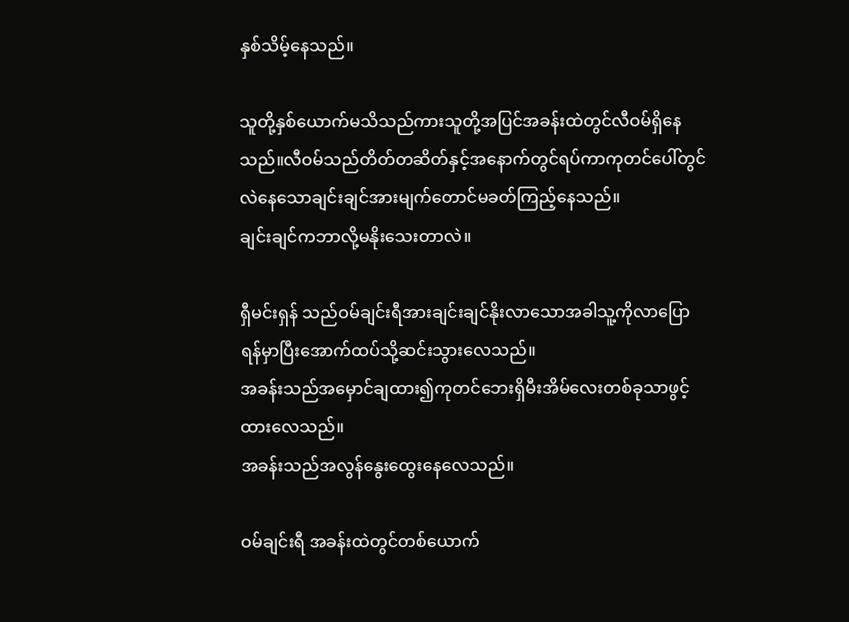နှစ်သိမ့်နေသည်။

သူတို့နှစ်ယောက်မသိသည်ကားသူတို့အပြင်အခန်းထဲတွင်လီဝမ်ရှိနေသည်။လီဝမ်သည်တိတ်တဆိတ်နှင့်အနောက်တွင်ရပ်ကာကုတင်ပေါ်တွင်လဲနေသောချင်းချင်အားမျက်တောင်မခတ်ကြည့်နေသည်။
ချင်းချင်ကဘာလို့မနိုးသေးတာလဲ။

ရှီမင်းရှန် သည်ဝမ်ချင်းရီအားချင်းချင်နိုးလာသောအခါသူ့ကိုလာပြောရန်မှာပြီးအောက်ထပ်သို့ဆင်းသွားလေသည်။
အခန်းသည်အမှောင်ချထား၍ကုတင်ဘေးရှိမီးအိမ်လေးတစ်ခုသာဖွင့်ထားလေသည်။
အခန်းသည်အလွန်နွေးထွေးနေလေသည်။

ဝမ်ချင်းရီ အခန်းထဲတွင်တစ်ယောက်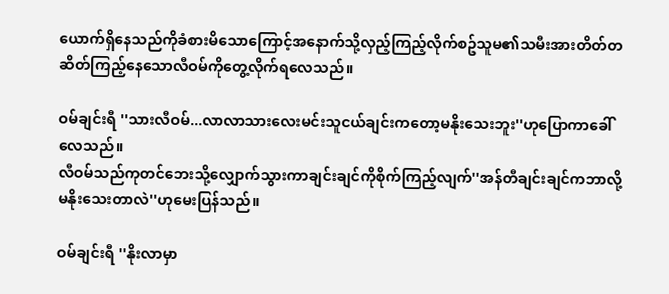ယောက်ရှိနေသည်ကိုခံစားမိသောကြောင့်အနောက်သို့လှည့်ကြည့်လိုက်စဥ်သူမ၏သမီးအားတိတ်တဆိတ်ကြည့်နေသောလီဝမ်ကိုတွေ့လိုက်ရလေသည်။

ဝမ်ချင်းရီ ''သားလီဝမ်...လာလာသားလေးမင်းသူငယ်ချင်းကတော့မနိုးသေးဘူး''ဟုပြောကာခေါ်လေသည်။
လီဝမ်သည်ကုတင်ဘေးသို့လျှောက်သွားကာချင်းချင်ကိုစိုက်ကြည့်လျက်''အန်တီချင်းချင်ကဘာလို့မနိုးသေးတာလဲ''ဟုမေးပြန်သည်။

ဝမ်ချင်းရီ ''နိုးလာမှာ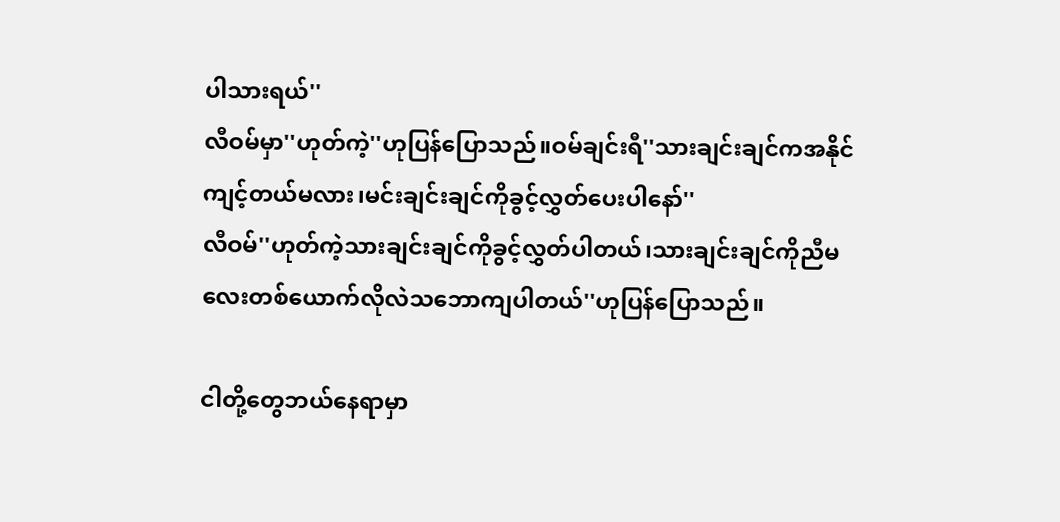ပါသားရယ်''
လီဝမ်မှာ''ဟုတ်ကဲ့''ဟုပြန်ပြောသည်။ဝမ်ချင်းရီ''သားချင်းချင်ကအနိုင်ကျင့်တယ်မလား၊မင်းချင်းချင်ကိုခွင့်လွှတ်ပေးပါနော်''
လီဝမ်''ဟုတ်ကဲ့သားချင်းချင်ကိုခွင့်လွှတ်ပါတယ်၊သားချင်းချင်ကိုညီမလေးတစ်ယောက်လိုလဲသဘောကျပါတယ်''ဟုပြန်ပြောသည်။

ငါတို့တွေဘယ်နေရာမှာ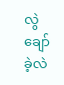လွဲချော်ခဲ့လဲ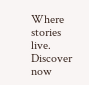Where stories live. Discover now